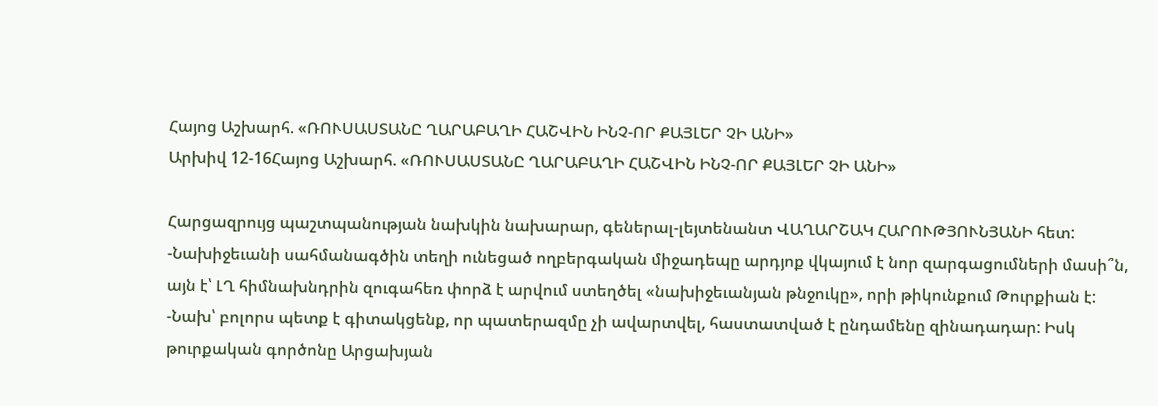Հայոց Աշխարհ. «ՌՈՒՍԱՍՏԱՆԸ ՂԱՐԱԲԱՂԻ ՀԱՇՎԻՆ ԻՆՉ-ՈՐ ՔԱՅԼԵՐ ՉԻ ԱՆԻ»
Արխիվ 12-16Հայոց Աշխարհ. «ՌՈՒՍԱՍՏԱՆԸ ՂԱՐԱԲԱՂԻ ՀԱՇՎԻՆ ԻՆՉ-ՈՐ ՔԱՅԼԵՐ ՉԻ ԱՆԻ»

Հարցազրույց պաշտպանության նախկին նախարար, գեներալ-լեյտենանտ ՎԱՂԱՐՇԱԿ ՀԱՐՈՒԹՅՈՒՆՅԱՆԻ հետ:
-Նախիջեւանի սահմանագծին տեղի ունեցած ողբերգական միջադեպը արդյոք վկայում է նոր զարգացումների մասի՞ն, այն է՝ ԼՂ հիմնախնդրին զուգահեռ փորձ է արվում ստեղծել «նախիջեւանյան թնջուկը», որի թիկունքում Թուրքիան է:
-Նախ՝ բոլորս պետք է գիտակցենք, որ պատերազմը չի ավարտվել, հաստատված է ընդամենը զինադադար: Իսկ թուրքական գործոնը Արցախյան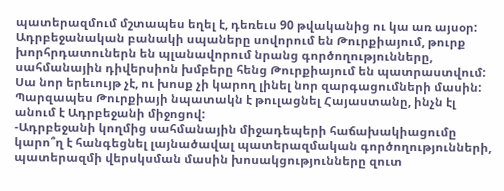պատերազմում մշտապես եղել է, դեռեւս 90 թվականից ու կա առ այսօր: Ադրբեջանական բանակի սպաները սովորում են Թուրքիայում, թուրք խորհրդատուներն են պլանավորում նրանց գործողությունները, սահմանային դիվերսիոն խմբերը հենց Թուրքիայում են պատրաստվում: Սա նոր երեւույթ չէ, ու խոսք չի կարող լինել նոր զարգացումների մասին: Պարզապես Թուրքիայի նպատակն է թուլացնել Հայաստանը, ինչն էլ անում է Ադրբեջանի միջոցով:
-Ադրբեջանի կողմից սահմանային միջադեպերի հաճախակիացումը կարո՞ղ է հանգեցնել լայնածավալ պատերազմական գործողությունների, պատերազմի վերսկսման մասին խոսակցությունները զուտ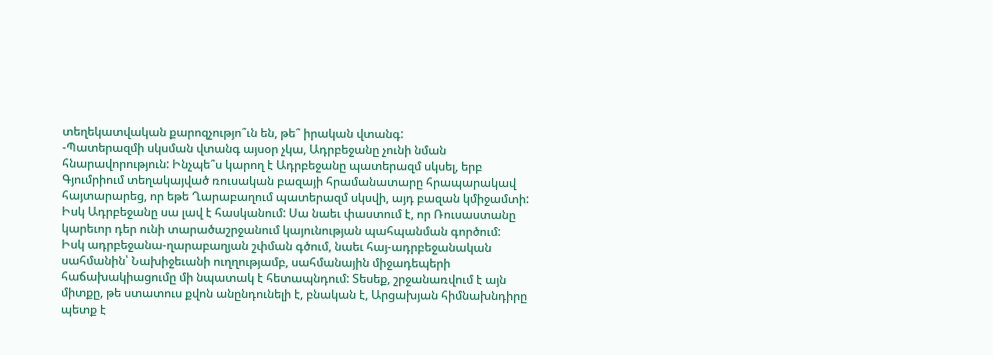տեղեկատվական քարոզչությո՞ւն են, թե՞ իրական վտանգ:
-Պատերազմի սկսման վտանգ այսօր չկա, Ադրբեջանը չունի նման հնարավորություն: Ինչպե՞ս կարող է Ադրբեջանը պատերազմ սկսել, երբ Գյումրիում տեղակայված ռուսական բազայի հրամանատարը հրապարակավ հայտարարեց, որ եթե Ղարաբաղում պատերազմ սկսվի, այդ բազան կմիջամտի: Իսկ Ադրբեջանը սա լավ է հասկանում: Սա նաեւ փաստում է, որ Ռուսաստանը կարեւոր դեր ունի տարածաշրջանում կայունության պահպանման գործում:
Իսկ ադրբեջանա-ղարաբաղյան շփման գծում, նաեւ հայ-ադրբեջանական սահմանին՝ Նախիջեւանի ուղղությամբ, սահմանային միջադեպերի հաճախակիացումը մի նպատակ է հետապնդում: Տեսեք, շրջանառվում է այն միտքը, թե ստատուս քվոն անընդունելի է, բնական է, Արցախյան հիմնախնդիրը պետք է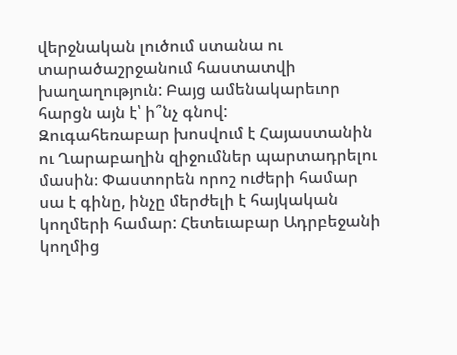վերջնական լուծում ստանա ու տարածաշրջանում հաստատվի խաղաղություն: Բայց ամենակարեւոր հարցն այն է՝ ի՞նչ գնով:
Զուգահեռաբար խոսվում է Հայաստանին ու Ղարաբաղին զիջումներ պարտադրելու մասին։ Փաստորեն որոշ ուժերի համար սա է գինը, ինչը մերժելի է հայկական կողմերի համար: Հետեւաբար Ադրբեջանի կողմից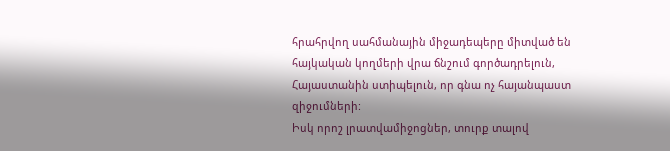հրահրվող սահմանային միջադեպերը միտված են հայկական կողմերի վրա ճնշում գործադրելուն, Հայաստանին ստիպելուն, որ գնա ոչ հայանպաստ զիջումների:
Իսկ որոշ լրատվամիջոցներ, տուրք տալով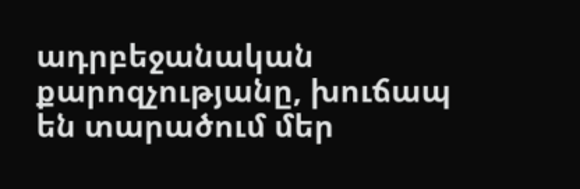ադրբեջանական քարոզչությանը, խուճապ են տարածում մեր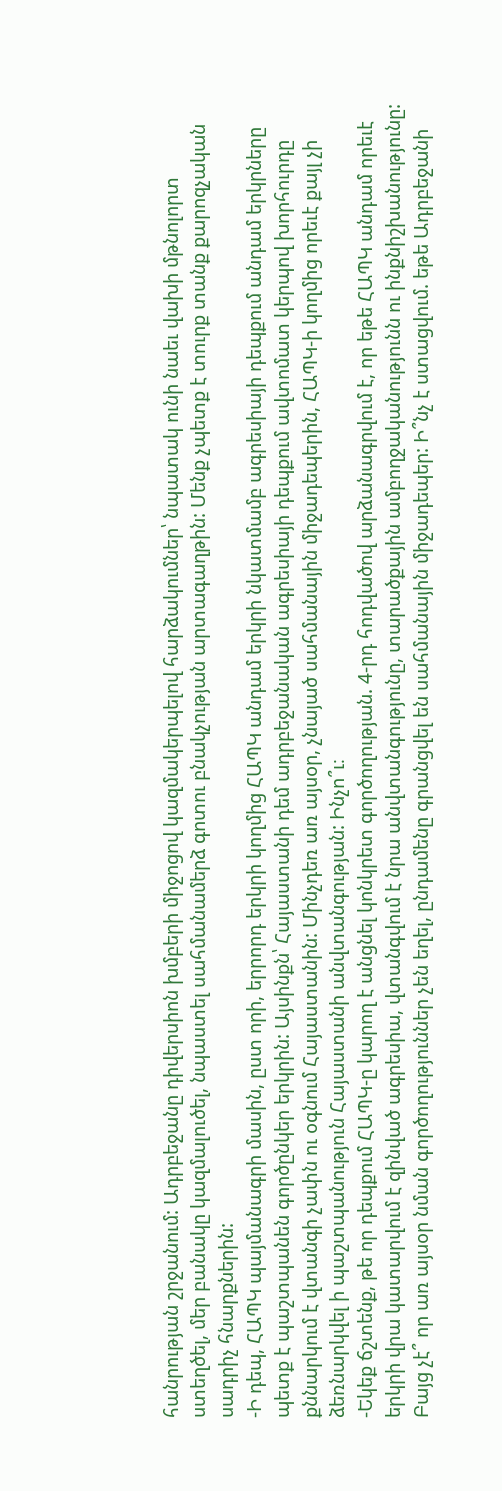հանրության շրջանում: Ադրբեջանը դիվերսիոն խմբերի միջոցով կազմակերպելով հարձակումներ՝ նպատակ ունի նաեւ վախի մթնոլորտ ստեղծել, մեր բանակը կազմալուծել, նպաստել սահմանամերձ գոտու բնակչության արտագաղթին: Մենք չպետք է տուրք տանք քարոզչական սադրիչ հնարքներին:
-Ի դեպ, ՀԱՊԿ պայմանագրի մասին, ըստ որի, երրորդ երկրի կողմից ՀԱՊԿ անդամ երկրի նկատմամբ ագրեսիայի դեպքում անդամ երկրները պետք է պաշտպանեն գործընկեր երկրին: Այսինքն՝ Հայաստանի դեմ ադրբեջանական ագրեսիայի դեպքում ավտոմատ կերպով խորհուրդը քննարկում է վտանգի չափն ու օգնում Հայաստանին: Մինչդեռ առ այսօր, չնայած սահմանային միջադեպերին, ՀԱՊԿ-ի կողմից որեւէ քայլ չի ձեռնարկվել ի պաշտպանություն Հայաստանի անվտանգության: Ինչո՞ւ։
-Եկեք ճշտենք, թե որ դեպքում ՀԱՊԿ-ը կարող է անցնել կոնկրետ գործողության. 4-րդ հոդվածով արձանագրվում է, որ եթե ՀԱՊԿ անդամ որեւէ երկրի վրա կատարվում է զինված ագրեսիա, վտանգվում է նրա անվտանգությունը, տարածքային ամբողջականությունն ու ինքնիշխանությունը: Բայց չէ՞ որ առ այսօր նման գործողություններ չեն եղել, ընդամենը գրանցվել են սահմանային միջադեպեր: Ի՞նչ է ստացվում. եթե Ադրբեջանի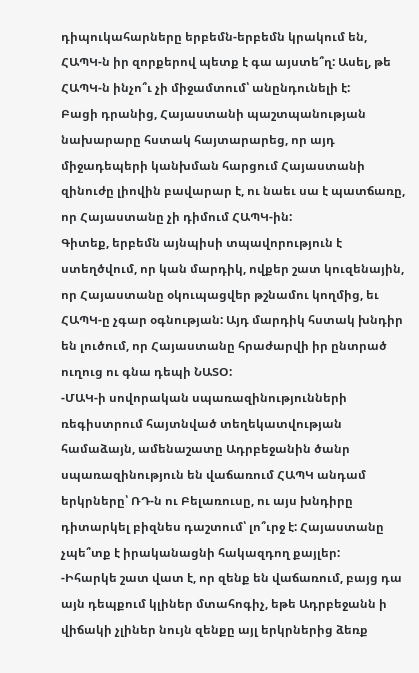դիպուկահարները երբեմն-երբեմն կրակում են, ՀԱՊԿ-ն իր զորքերով պետք է գա այստե՞ղ: Ասել, թե ՀԱՊԿ-ն ինչո՞ւ չի միջամտում՝ անընդունելի է:
Բացի դրանից, Հայաստանի պաշտպանության նախարարը հստակ հայտարարեց, որ այդ միջադեպերի կանխման հարցում Հայաստանի զինուժը լիովին բավարար է, ու նաեւ սա է պատճառը, որ Հայաստանը չի դիմում ՀԱՊԿ-ին:
Գիտեք, երբեմն այնպիսի տպավորություն է ստեղծվում, որ կան մարդիկ, ովքեր շատ կուզենային, որ Հայաստանը օկուպացվեր թշնամու կողմից, եւ ՀԱՊԿ-ը չգար օգնության: Այդ մարդիկ հստակ խնդիր են լուծում, որ Հայաստանը հրաժարվի իր ընտրած ուղուց ու գնա դեպի ՆԱՏՕ:
-ՄԱԿ-ի սովորական սպառազինությունների ռեգիստրում հայտնված տեղեկատվության համաձայն, ամենաշատը Ադրբեջանին ծանր սպառազինություն են վաճառում ՀԱՊԿ անդամ երկրները՝ ՌԴ-ն ու Բելառուսը, ու այս խնդիրը դիտարկել բիզնես դաշտում՝ լո՞ւրջ է: Հայաստանը չպե՞տք է իրականացնի հակազդող քայլեր:
-Իհարկե շատ վատ է, որ զենք են վաճառում, բայց դա այն դեպքում կլիներ մտահոգիչ, եթե Ադրբեջանն ի վիճակի չլիներ նույն զենքը այլ երկրներից ձեռք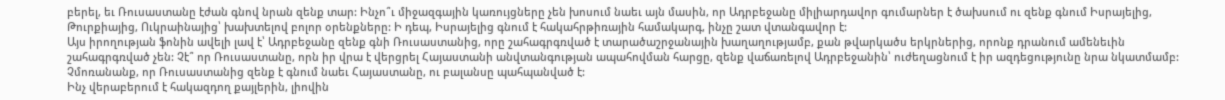բերել, եւ Ռուսաստանը էժան գնով նրան զենք տար: Ինչո՞ւ միջազգային կառույցները չեն խոսում նաեւ այն մասին, որ Ադրբեջանը միլիարդավոր գումարներ է ծախսում ու զենք գնում Իսրայելից, Թուրքիայից, Ուկրաինայից՝ խախտելով բոլոր օրենքները: Ի դեպ, Իսրայելից գնում է հակահրթիռային համակարգ, ինչը շատ վտանգավոր է:
Այս իրողության ֆոնին ավելի լավ է՝ Ադրբեջանը զենք գնի Ռուսաստանից, որը շահագրգռված է տարածաշրջանային խաղաղությամբ, քան թվարկածս երկրներից, որոնք դրանում ամենեւին շահագրգռված չեն: Չէ՞ որ Ռուսաստանը, որն իր վրա է վերցրել Հայաստանի անվտանգության ապահովման հարցը, զենք վաճառելով Ադրբեջանին՝ ուժեղացնում է իր ազդեցությունը նրա նկատմամբ: Չմոռանանք, որ Ռուսաստանից զենք է գնում նաեւ Հայաստանը, ու բալանսը պահպանված է:
Ինչ վերաբերում է հակազդող քայլերին, լիովին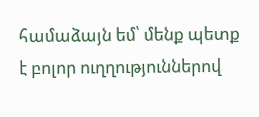համաձայն եմ՝ մենք պետք է բոլոր ուղղություններով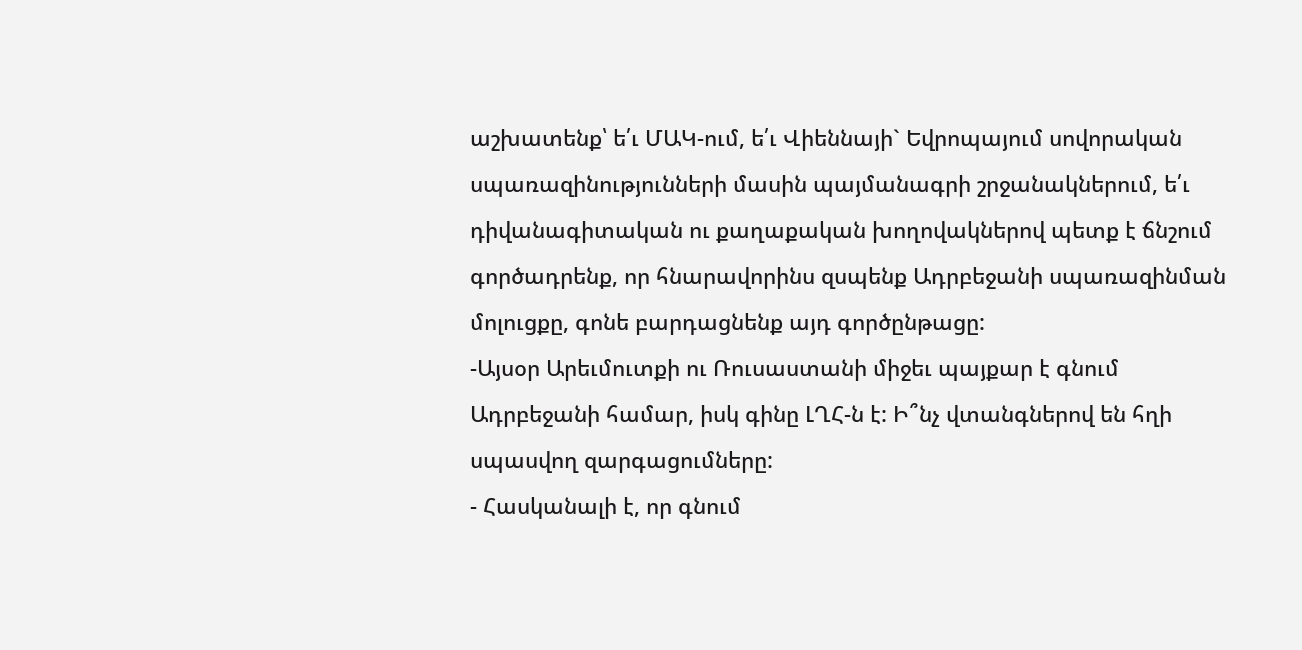աշխատենք՝ ե՛ւ ՄԱԿ-ում, ե՛ւ Վիեննայի` Եվրոպայում սովորական սպառազինությունների մասին պայմանագրի շրջանակներում, ե՛ւ դիվանագիտական ու քաղաքական խողովակներով պետք է ճնշում գործադրենք, որ հնարավորինս զսպենք Ադրբեջանի սպառազինման մոլուցքը, գոնե բարդացնենք այդ գործընթացը:
-Այսօր Արեւմուտքի ու Ռուսաստանի միջեւ պայքար է գնում Ադրբեջանի համար, իսկ գինը ԼՂՀ-ն է: Ի՞նչ վտանգներով են հղի սպասվող զարգացումները:
- Հասկանալի է, որ գնում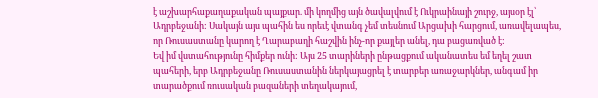է աշխարհաքաղաքական պայքար. մի կողմից այն ծավալվում է Ուկրաինայի շուրջ, այսօր էլ՝ Ադրբեջանի: Սակայն այս պահին ես որեւէ վտանգ չեմ տեսնում Արցախի հարցում, առավելապես, որ Ռուսաստանը կարող է Ղարաբաղի հաշվին ինչ-որ քայլեր անել, դա բացառված է:
Եվ իմ վստահությունը հիմքեր ունի: Այս 25 տարիների ընթացքում ականատես եմ եղել շատ պահերի, երբ Ադրբեջանը Ռուսաստանին ներկայացրել է տարբեր առաջարկներ, անգամ իր տարածքում ռուսական բազաների տեղակայում,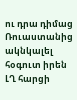ու դրա դիմաց Ռուաստանից ակնկալել հօգուտ իրեն ԼՂ հարցի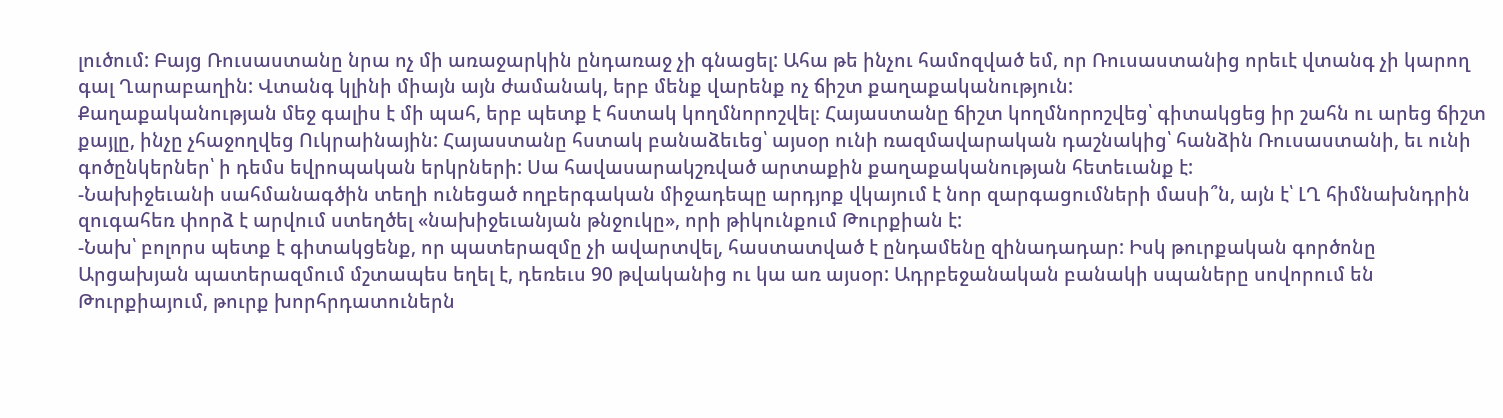լուծում: Բայց Ռուսաստանը նրա ոչ մի առաջարկին ընդառաջ չի գնացել: Ահա թե ինչու համոզված եմ, որ Ռուսաստանից որեւէ վտանգ չի կարող գալ Ղարաբաղին: Վտանգ կլինի միայն այն ժամանակ, երբ մենք վարենք ոչ ճիշտ քաղաքականություն:
Քաղաքականության մեջ գալիս է մի պահ, երբ պետք է հստակ կողմնորոշվել։ Հայաստանը ճիշտ կողմնորոշվեց՝ գիտակցեց իր շահն ու արեց ճիշտ քայլը, ինչը չհաջողվեց Ուկրաինային: Հայաստանը հստակ բանաձեւեց՝ այսօր ունի ռազմավարական դաշնակից՝ հանձին Ռուսաստանի, եւ ունի գոծընկերներ՝ ի դեմս եվրոպական երկրների: Սա հավասարակշռված արտաքին քաղաքականության հետեւանք է:
-Նախիջեւանի սահմանագծին տեղի ունեցած ողբերգական միջադեպը արդյոք վկայում է նոր զարգացումների մասի՞ն, այն է՝ ԼՂ հիմնախնդրին զուգահեռ փորձ է արվում ստեղծել «նախիջեւանյան թնջուկը», որի թիկունքում Թուրքիան է:
-Նախ՝ բոլորս պետք է գիտակցենք, որ պատերազմը չի ավարտվել, հաստատված է ընդամենը զինադադար: Իսկ թուրքական գործոնը Արցախյան պատերազմում մշտապես եղել է, դեռեւս 90 թվականից ու կա առ այսօր: Ադրբեջանական բանակի սպաները սովորում են Թուրքիայում, թուրք խորհրդատուներն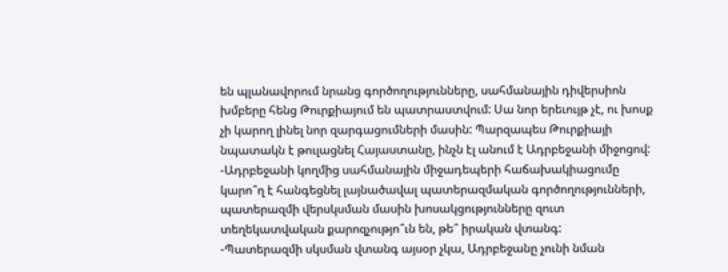են պլանավորում նրանց գործողությունները, սահմանային դիվերսիոն խմբերը հենց Թուրքիայում են պատրաստվում: Սա նոր երեւույթ չէ, ու խոսք չի կարող լինել նոր զարգացումների մասին: Պարզապես Թուրքիայի նպատակն է թուլացնել Հայաստանը, ինչն էլ անում է Ադրբեջանի միջոցով:
-Ադրբեջանի կողմից սահմանային միջադեպերի հաճախակիացումը կարո՞ղ է հանգեցնել լայնածավալ պատերազմական գործողությունների, պատերազմի վերսկսման մասին խոսակցությունները զուտ տեղեկատվական քարոզչությո՞ւն են, թե՞ իրական վտանգ:
-Պատերազմի սկսման վտանգ այսօր չկա, Ադրբեջանը չունի նման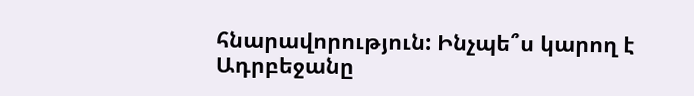հնարավորություն: Ինչպե՞ս կարող է Ադրբեջանը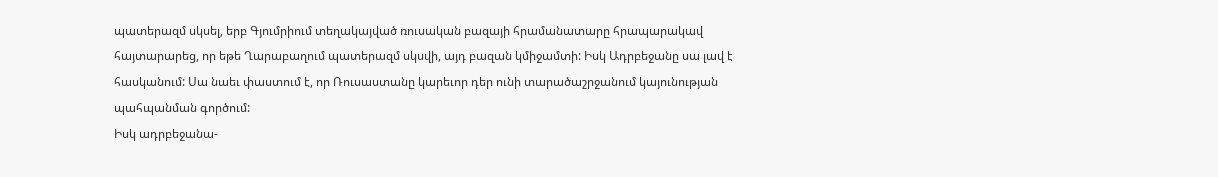պատերազմ սկսել, երբ Գյումրիում տեղակայված ռուսական բազայի հրամանատարը հրապարակավ հայտարարեց, որ եթե Ղարաբաղում պատերազմ սկսվի, այդ բազան կմիջամտի: Իսկ Ադրբեջանը սա լավ է հասկանում: Սա նաեւ փաստում է, որ Ռուսաստանը կարեւոր դեր ունի տարածաշրջանում կայունության պահպանման գործում:
Իսկ ադրբեջանա-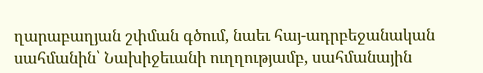ղարաբաղյան շփման գծում, նաեւ հայ-ադրբեջանական սահմանին՝ Նախիջեւանի ուղղությամբ, սահմանային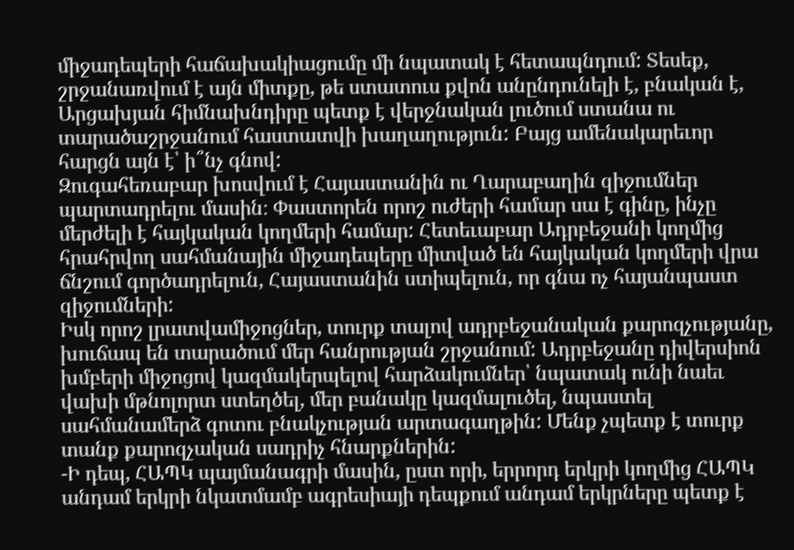միջադեպերի հաճախակիացումը մի նպատակ է հետապնդում: Տեսեք, շրջանառվում է այն միտքը, թե ստատուս քվոն անընդունելի է, բնական է, Արցախյան հիմնախնդիրը պետք է վերջնական լուծում ստանա ու տարածաշրջանում հաստատվի խաղաղություն: Բայց ամենակարեւոր հարցն այն է՝ ի՞նչ գնով:
Զուգահեռաբար խոսվում է Հայաստանին ու Ղարաբաղին զիջումներ պարտադրելու մասին։ Փաստորեն որոշ ուժերի համար սա է գինը, ինչը մերժելի է հայկական կողմերի համար: Հետեւաբար Ադրբեջանի կողմից հրահրվող սահմանային միջադեպերը միտված են հայկական կողմերի վրա ճնշում գործադրելուն, Հայաստանին ստիպելուն, որ գնա ոչ հայանպաստ զիջումների:
Իսկ որոշ լրատվամիջոցներ, տուրք տալով ադրբեջանական քարոզչությանը, խուճապ են տարածում մեր հանրության շրջանում: Ադրբեջանը դիվերսիոն խմբերի միջոցով կազմակերպելով հարձակումներ՝ նպատակ ունի նաեւ վախի մթնոլորտ ստեղծել, մեր բանակը կազմալուծել, նպաստել սահմանամերձ գոտու բնակչության արտագաղթին: Մենք չպետք է տուրք տանք քարոզչական սադրիչ հնարքներին:
-Ի դեպ, ՀԱՊԿ պայմանագրի մասին, ըստ որի, երրորդ երկրի կողմից ՀԱՊԿ անդամ երկրի նկատմամբ ագրեսիայի դեպքում անդամ երկրները պետք է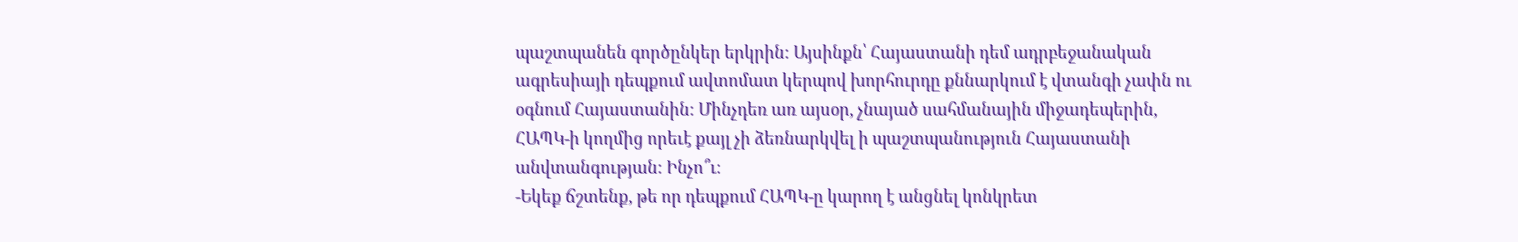պաշտպանեն գործընկեր երկրին: Այսինքն՝ Հայաստանի դեմ ադրբեջանական ագրեսիայի դեպքում ավտոմատ կերպով խորհուրդը քննարկում է վտանգի չափն ու օգնում Հայաստանին: Մինչդեռ առ այսօր, չնայած սահմանային միջադեպերին, ՀԱՊԿ-ի կողմից որեւէ քայլ չի ձեռնարկվել ի պաշտպանություն Հայաստանի անվտանգության: Ինչո՞ւ։
-Եկեք ճշտենք, թե որ դեպքում ՀԱՊԿ-ը կարող է անցնել կոնկրետ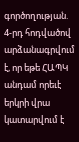գործողության. 4-րդ հոդվածով արձանագրվում է, որ եթե ՀԱՊԿ անդամ որեւէ երկրի վրա կատարվում է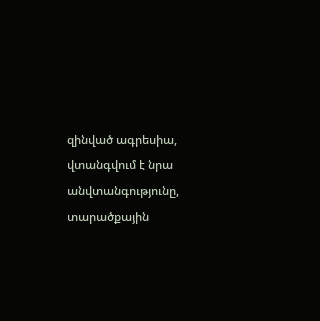զինված ագրեսիա, վտանգվում է նրա անվտանգությունը, տարածքային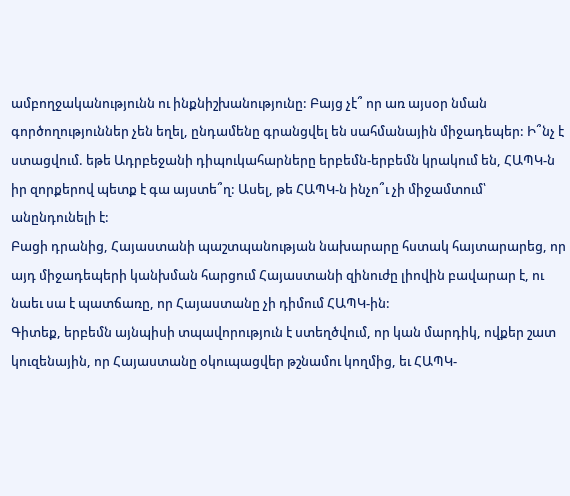ամբողջականությունն ու ինքնիշխանությունը: Բայց չէ՞ որ առ այսօր նման գործողություններ չեն եղել, ընդամենը գրանցվել են սահմանային միջադեպեր: Ի՞նչ է ստացվում. եթե Ադրբեջանի դիպուկահարները երբեմն-երբեմն կրակում են, ՀԱՊԿ-ն իր զորքերով պետք է գա այստե՞ղ: Ասել, թե ՀԱՊԿ-ն ինչո՞ւ չի միջամտում՝ անընդունելի է:
Բացի դրանից, Հայաստանի պաշտպանության նախարարը հստակ հայտարարեց, որ այդ միջադեպերի կանխման հարցում Հայաստանի զինուժը լիովին բավարար է, ու նաեւ սա է պատճառը, որ Հայաստանը չի դիմում ՀԱՊԿ-ին:
Գիտեք, երբեմն այնպիսի տպավորություն է ստեղծվում, որ կան մարդիկ, ովքեր շատ կուզենային, որ Հայաստանը օկուպացվեր թշնամու կողմից, եւ ՀԱՊԿ-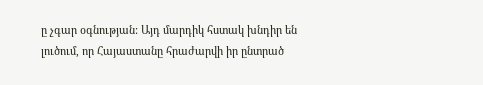ը չգար օգնության: Այդ մարդիկ հստակ խնդիր են լուծում, որ Հայաստանը հրաժարվի իր ընտրած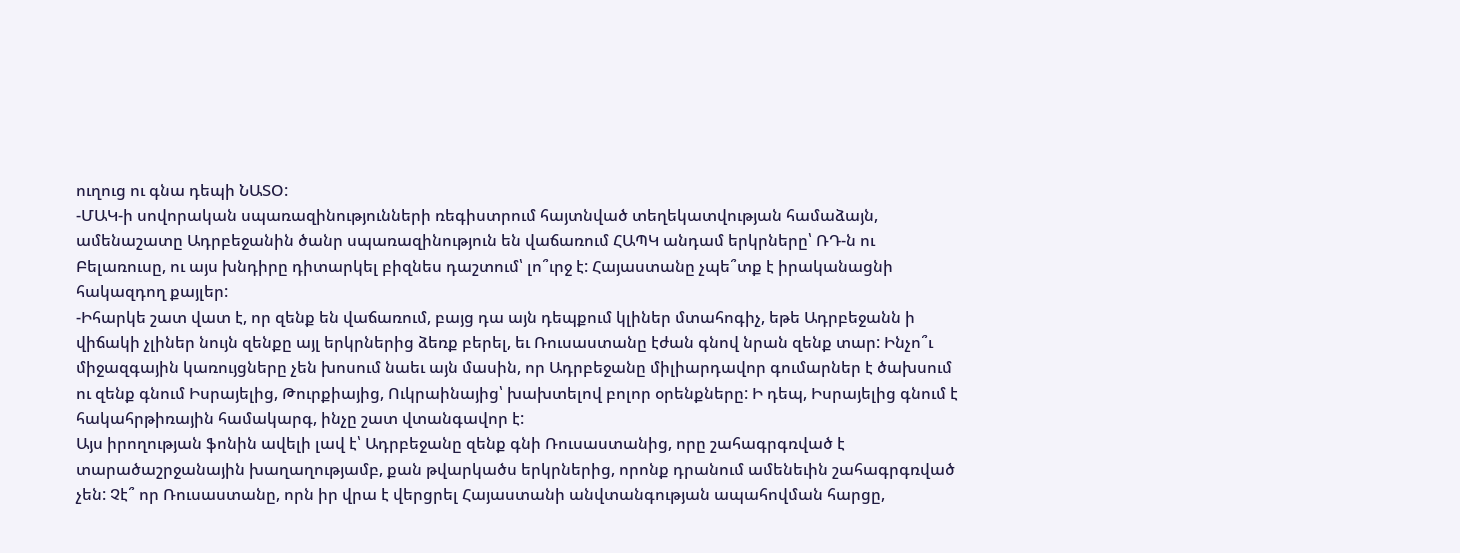ուղուց ու գնա դեպի ՆԱՏՕ:
-ՄԱԿ-ի սովորական սպառազինությունների ռեգիստրում հայտնված տեղեկատվության համաձայն, ամենաշատը Ադրբեջանին ծանր սպառազինություն են վաճառում ՀԱՊԿ անդամ երկրները՝ ՌԴ-ն ու Բելառուսը, ու այս խնդիրը դիտարկել բիզնես դաշտում՝ լո՞ւրջ է: Հայաստանը չպե՞տք է իրականացնի հակազդող քայլեր:
-Իհարկե շատ վատ է, որ զենք են վաճառում, բայց դա այն դեպքում կլիներ մտահոգիչ, եթե Ադրբեջանն ի վիճակի չլիներ նույն զենքը այլ երկրներից ձեռք բերել, եւ Ռուսաստանը էժան գնով նրան զենք տար: Ինչո՞ւ միջազգային կառույցները չեն խոսում նաեւ այն մասին, որ Ադրբեջանը միլիարդավոր գումարներ է ծախսում ու զենք գնում Իսրայելից, Թուրքիայից, Ուկրաինայից՝ խախտելով բոլոր օրենքները: Ի դեպ, Իսրայելից գնում է հակահրթիռային համակարգ, ինչը շատ վտանգավոր է:
Այս իրողության ֆոնին ավելի լավ է՝ Ադրբեջանը զենք գնի Ռուսաստանից, որը շահագրգռված է տարածաշրջանային խաղաղությամբ, քան թվարկածս երկրներից, որոնք դրանում ամենեւին շահագրգռված չեն: Չէ՞ որ Ռուսաստանը, որն իր վրա է վերցրել Հայաստանի անվտանգության ապահովման հարցը,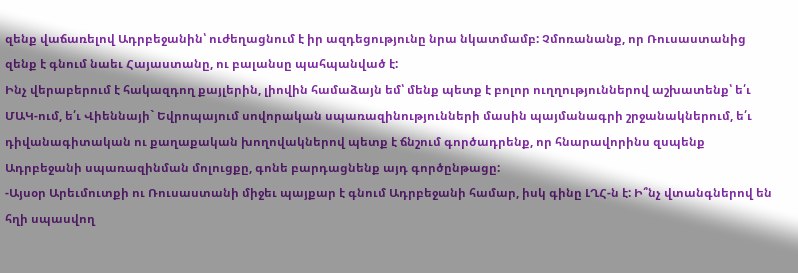զենք վաճառելով Ադրբեջանին՝ ուժեղացնում է իր ազդեցությունը նրա նկատմամբ: Չմոռանանք, որ Ռուսաստանից զենք է գնում նաեւ Հայաստանը, ու բալանսը պահպանված է:
Ինչ վերաբերում է հակազդող քայլերին, լիովին համաձայն եմ՝ մենք պետք է բոլոր ուղղություններով աշխատենք՝ ե՛ւ ՄԱԿ-ում, ե՛ւ Վիեննայի` Եվրոպայում սովորական սպառազինությունների մասին պայմանագրի շրջանակներում, ե՛ւ դիվանագիտական ու քաղաքական խողովակներով պետք է ճնշում գործադրենք, որ հնարավորինս զսպենք Ադրբեջանի սպառազինման մոլուցքը, գոնե բարդացնենք այդ գործընթացը:
-Այսօր Արեւմուտքի ու Ռուսաստանի միջեւ պայքար է գնում Ադրբեջանի համար, իսկ գինը ԼՂՀ-ն է: Ի՞նչ վտանգներով են հղի սպասվող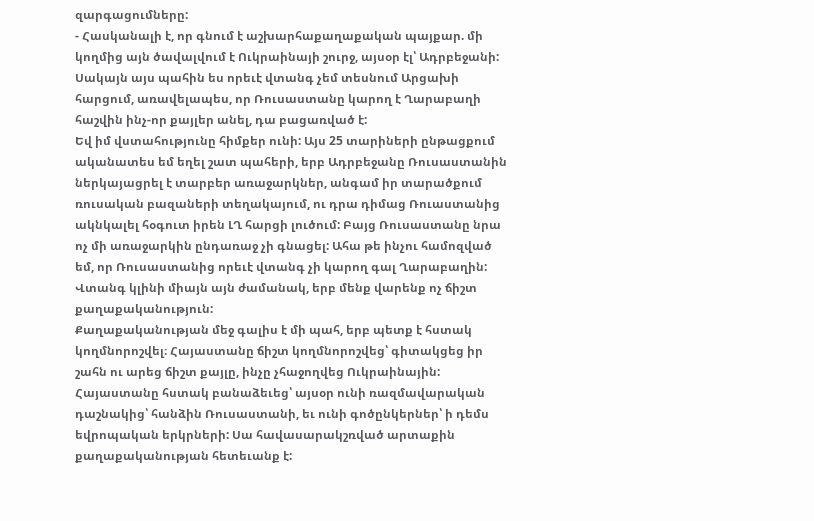զարգացումները:
- Հասկանալի է, որ գնում է աշխարհաքաղաքական պայքար. մի կողմից այն ծավալվում է Ուկրաինայի շուրջ, այսօր էլ՝ Ադրբեջանի: Սակայն այս պահին ես որեւէ վտանգ չեմ տեսնում Արցախի հարցում, առավելապես, որ Ռուսաստանը կարող է Ղարաբաղի հաշվին ինչ-որ քայլեր անել, դա բացառված է:
Եվ իմ վստահությունը հիմքեր ունի: Այս 25 տարիների ընթացքում ականատես եմ եղել շատ պահերի, երբ Ադրբեջանը Ռուսաստանին ներկայացրել է տարբեր առաջարկներ, անգամ իր տարածքում ռուսական բազաների տեղակայում, ու դրա դիմաց Ռուաստանից ակնկալել հօգուտ իրեն ԼՂ հարցի լուծում: Բայց Ռուսաստանը նրա ոչ մի առաջարկին ընդառաջ չի գնացել: Ահա թե ինչու համոզված եմ, որ Ռուսաստանից որեւէ վտանգ չի կարող գալ Ղարաբաղին: Վտանգ կլինի միայն այն ժամանակ, երբ մենք վարենք ոչ ճիշտ քաղաքականություն:
Քաղաքականության մեջ գալիս է մի պահ, երբ պետք է հստակ կողմնորոշվել։ Հայաստանը ճիշտ կողմնորոշվեց՝ գիտակցեց իր շահն ու արեց ճիշտ քայլը, ինչը չհաջողվեց Ուկրաինային: Հայաստանը հստակ բանաձեւեց՝ այսօր ունի ռազմավարական դաշնակից՝ հանձին Ռուսաստանի, եւ ունի գոծընկերներ՝ ի դեմս եվրոպական երկրների: Սա հավասարակշռված արտաքին քաղաքականության հետեւանք է: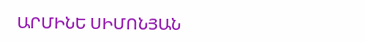ԱՐՄԻՆԵ ՍԻՄՈՆՅԱՆ